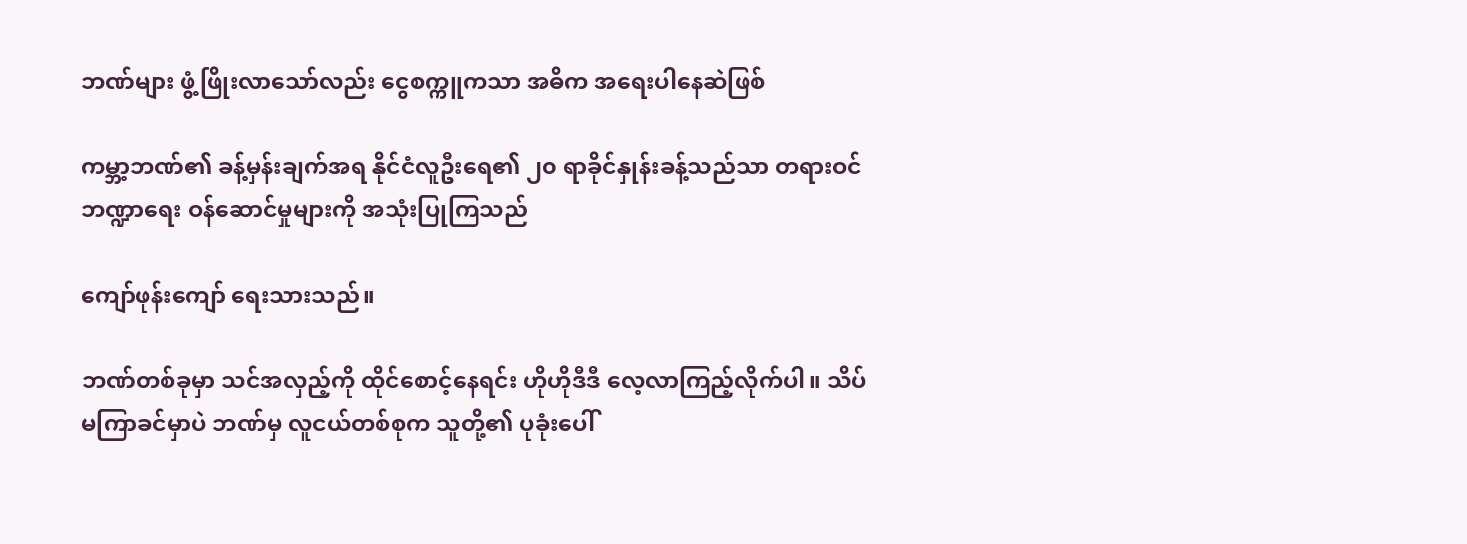ဘဏ်များ ဖွံ့ဖြိုးလာသော်လည်း ငွေစက္ကူကသာ အဓိက အရေးပါနေဆဲဖြစ်

ကမ္ဘာ့ဘဏ်၏ ခန့်မှန်းချက်အရ နိုင်ငံလူဦးရေ၏ ၂၀ ရာခိုင်နှုန်းခန့်သည်သာ တရားဝင်ဘဏ္ဍာရေး ဝန်ဆောင်မှုများကို အသုံးပြုကြသည်

ကျော်ဖုန်းကျော် ရေးသားသည်။

ဘဏ်တစ်ခုမှာ သင်အလှည့်ကို ထိုင်စောင့်နေရင်း ဟိုဟိုဒီဒီ လေ့လာကြည့်လိုက်ပါ။ သိပ်မကြာခင်မှာပဲ ဘဏ်မှ လူငယ်တစ်စုက သူတို့၏ ပုခုံးပေါ်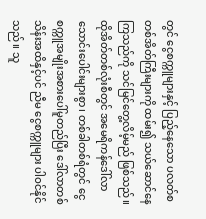တွင် ငွေစက္ကူများနှင့် ပြည့်နေသော ပလတ်စတစ်အိတ်ကြီးများကို ထမ်း၍ သယ်ဆောင်နေကြသည်ကို သင်မြင်တွေ့လိမ့်မည် ဖြစ်သည်။ ထိုအိတ်တစ်လုံးစီတွင် အမေရိကန်ဒေါ်လာ သောင်းပေါင်းများစွာ၊ တစ်ခါတစ်ရံတွင် ငွေစက္ကူအမျိုးအစားပေါ်မူတည်ပြီး ဒေါ်လာတစ်သိန်းအထိနှင့်ပင် ညီမ ငွေစက္ကူများ ပါဝင်နိုင်သည်။ သူ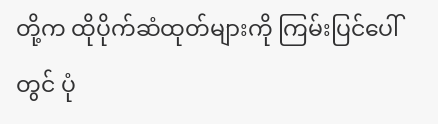တို့က ထိုပိုက်ဆံထုတ်များကို ကြမ်းပြင်ပေါ်တွင် ပုံ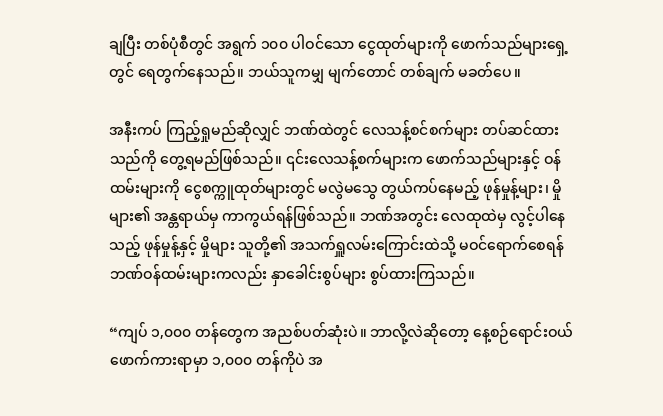ချပြီး တစ်ပုံစီတွင် အရွက် ၁၀၀ ပါဝင်သော ငွေထုတ်များကို ဖောက်သည်များရှေ့တွင် ရေတွက်နေသည်။ ဘယ်သူကမျှ မျက်တောင် တစ်ချက် မခတ်ပေ။

အနီးကပ် ကြည့်ရှုမည်ဆိုလျှင် ဘဏ်ထဲတွင် လေသန့်စင်စက်များ တပ်ဆင်ထားသည်ကို တွေ့ရမည်ဖြစ်သည်။ ၎င်းလေသန့်စက်များက ဖောက်သည်များနှင့် ဝန်ထမ်းများကို ငွေစက္ကူထုတ်များတွင် မလွဲမသွေ တွယ်ကပ်နေမည့် ဖုန်မှုန့်များ၊ မှိုများ၏ အန္တရာယ်မှ ကာကွယ်ရန်ဖြစ်သည်။ ဘဏ်အတွင်း လေထုထဲမှ လွင့်ပါနေသည့် ဖုန်မှုန့်နှင့် မှိုများ သူတို့၏ အသက်ရှူလမ်းကြောင်းထဲသို့ မဝင်ရောက်စေရန် ဘဏ်ဝန်ထမ်းများကလည်း နှာခေါင်းစွပ်များ စွပ်ထားကြသည်။

“ကျပ် ၁,၀၀၀ တန်တွေက အညစ်ပတ်ဆုံးပဲ။ ဘာလို့လဲဆိုတော့ နေ့စဉ်ရောင်းဝယ် ဖောက်ကားရာမှာ ၁,၀၀၀ တန်ကိုပဲ အ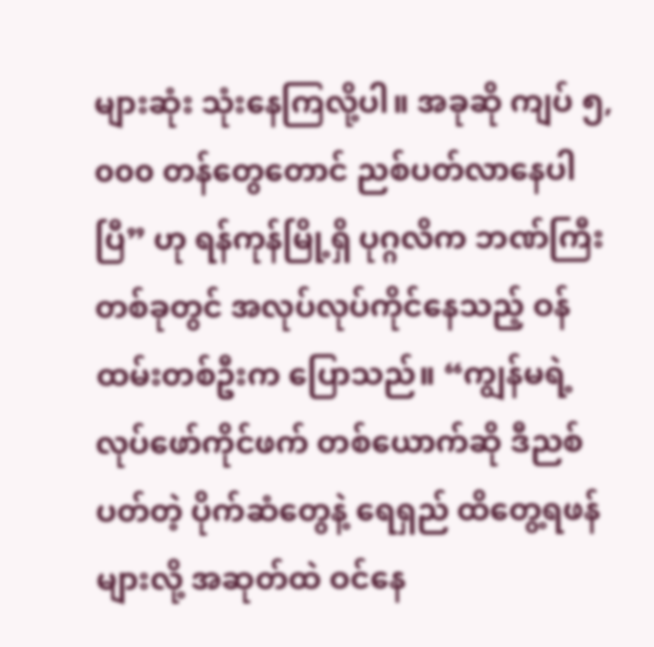များဆုံး သုံးနေကြလို့ပါ။ အခုဆို ကျပ် ၅,၀၀၀ တန်တွေတောင် ညစ်ပတ်လာနေပါပြီ” ဟု ရန်ကုန်မြို့ရှိ ပုဂ္ဂလိက ဘဏ်ကြီးတစ်ခုတွင် အလုပ်လုပ်ကိုင်နေသည့် ဝန်ထမ်းတစ်ဦးက ပြောသည်။ “ကျွန်မရဲ့ လုပ်ဖော်ကိုင်ဖက် တစ်ယောက်ဆို ဒီညစ်ပတ်တဲ့ ပိုက်ဆံတွေနဲ့ ရေရှည် ထိတွေ့ရဖန်များလို့ အဆုတ်ထဲ ဝင်နေ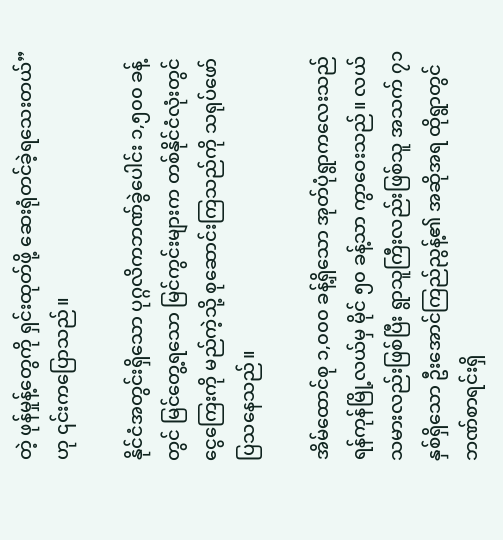တဲ့ ဖုန်မှုန့်တွေကို ရှင်းထုတ်ဖို့ ဆေးရုံတင်ခဲ့ရသေးတယ်” ဟု ၎င်းကပြောသည်။

နိုင်ငံအတွင်းရှိသော ပုဂ္ဂလိကဘဏ်ခွဲပေါင်း ၁,၅၀၀ ခန့်တွင် မြင်တွေ့ရသော မြင်ကွင်းများက တစ်နိုင်ငံလုံးတွင် ငွေကြေးကို မည်ကဲ့သို့ စုဆောင်းကြသည်ကို သရုပ်ဖော် ပြသနေသည်။

အိမ်ထောင်စု ၁,၀၀၀ ခန့်ရှိသော အုတ်ပုံရွာကလေးသည် ရန်ကုန်မြို့လယ်မှ မိုင် ၅၀ ခန့်သာ ကွာဝေးသည်။ လယ်သမားလည်းဖြစ်ပြီး ရွာသူကြီးလည်းဖြစ်သူ အသက် ၇၁ နှစ်ရှိသော ဦးအောင်ကြည်ညွန့်၏ အဆိုအရ ထိုရွာတွင် ဘဏ်စာရင်းရှိ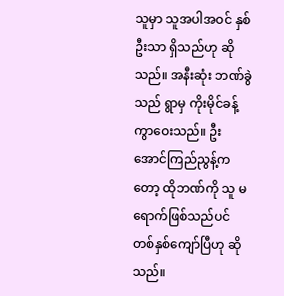သူမှာ သူအပါအဝင် နှစ်ဦးသာ ရှိသည်ဟု ဆိုသည်။ အနီးဆုံး ဘဏ်ခွဲသည် ရွာမှ ကိုးမိုင်ခန့် ကွာဝေးသည်။ ဦးအောင်ကြည်ညွန့်ကတော့ ထိုဘဏ်ကို သူ မရောက်ဖြစ်သည်ပင် တစ်နှစ်ကျော်ပြီဟု ဆိုသည်။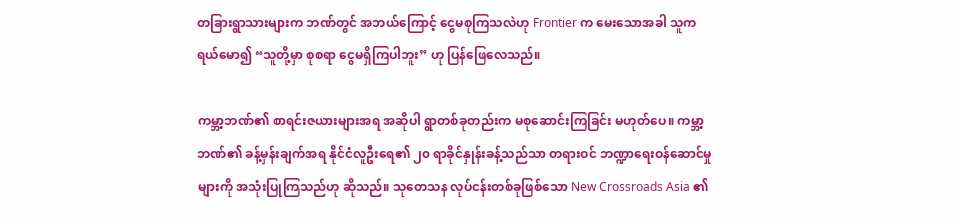တခြားရွာသားများက ဘဏ်တွင် အဘယ်ကြောင့် ငွေမစုကြသလဲဟု Frontier က မေးသောအခါ သူက ရယ်မော၍ “သူတို့မှာ စုစရာ ငွေမရှိကြပါဘူး” ဟု ပြန်ဖြေလေသည်။

ကမ္ဘာ့ဘဏ်၏ စာရင်းဇယားများအရ အဆိုပါ ရွာတစ်ခုတည်းက မစုဆောင်းကြခြင်း မဟုတ်ပေ။ ကမ္ဘာ့ဘဏ်၏ ခန့်မှန်းချက်အရ နိုင်ငံလူဦးရေ၏ ၂၀ ရာခိုင်နှုန်းခန့်သည်သာ တရားဝင် ဘဏ္ဍာရေးဝန်ဆောင်မှုများကို အသုံးပြုကြသည်ဟု ဆိုသည်။ သုတေသန လုပ်ငန်းတစ်ခုဖြစ်သော New Crossroads Asia ၏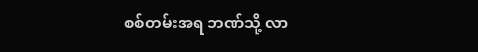စစ်တမ်းအရ ဘဏ်သို့ လာ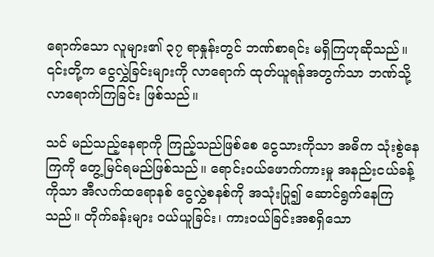ရောက်သော လူများ၏ ၃၇ ရာနှုန်းတွင် ဘဏ်စာရင်း မရှိကြဟုဆိုသည်။ ၎င်းတို့က ငွေလွှဲခြင်းများကို လာရောက် ထုတ်ယူရန်အတွက်သာ ဘဏ်သို့ လာရောက်ကြခြင်း ဖြစ်သည်။

သင် မည်သည့်နေရာကို ကြည့်သည်ဖြစ်စေ ငွေသားကိုသာ အဓိက သုံးစွဲနေကြကို တွေ့မြင်ရမည်ဖြစ်သည်။ ရောင်းဝယ်ဖောက်ကားမှု အနည်းငယ်ခန့်ကိုသာ အီလက်ထရောနစ် ငွေလွှဲစနစ်ကို အသုံးပြု၍ ဆောင်ရွက်နေကြသည်။ တိုက်ခန်းများ ဝယ်ယူခြင်း၊ ကားဝယ်ခြင်းအစရှိသော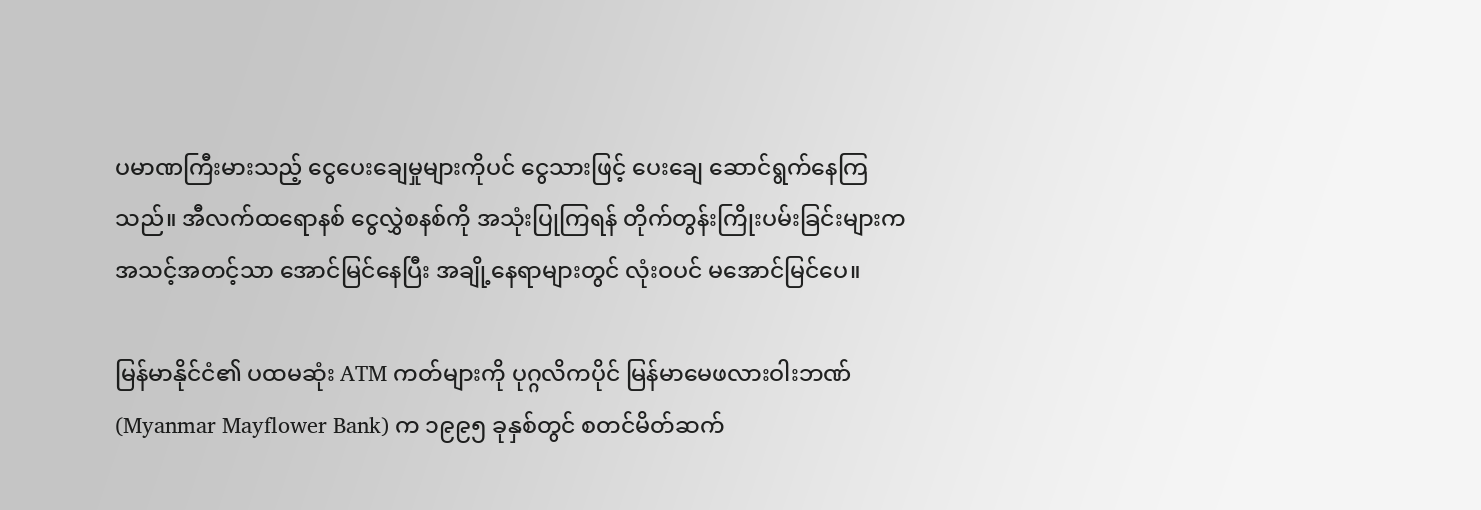ပမာဏကြီးမားသည့် ငွေပေးချေမှုများကိုပင် ငွေသားဖြင့် ပေးချေ ဆောင်ရွက်နေကြသည်။ အီလက်ထရောနစ် ငွေလွှဲစနစ်ကို အသုံးပြုကြရန် တိုက်တွန်းကြိုးပမ်းခြင်းများက အသင့်အတင့်သာ အောင်မြင်နေပြီး အချို့နေရာများတွင် လုံးဝပင် မအောင်မြင်ပေ။

မြန်မာနိုင်ငံ၏ ပထမဆုံး ATM ကတ်များကို ပုဂ္ဂလိကပိုင် မြန်မာမေဖလားဝါးဘဏ် (Myanmar Mayflower Bank) က ၁၉၉၅ ခုနှစ်တွင် စတင်မိတ်ဆက်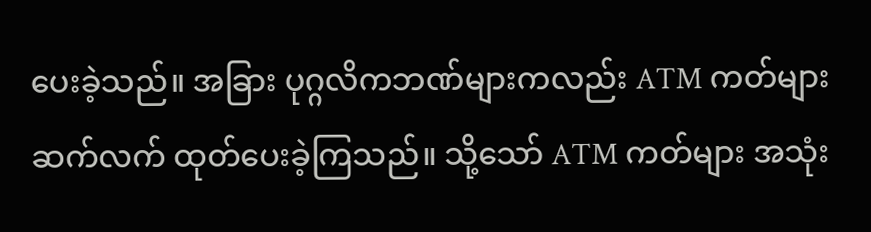ပေးခဲ့သည်။ အခြား ပုဂ္ဂလိကဘဏ်များကလည်း ATM ကတ်များ ဆက်လက် ထုတ်ပေးခဲ့ကြသည်။ သို့သော် ATM ကတ်များ အသုံး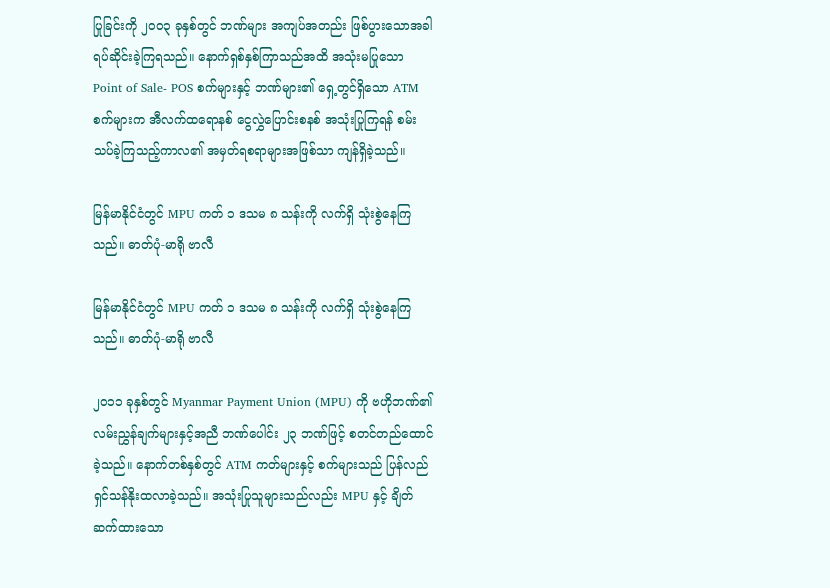ပြုခြင်းကို ၂၀၀၃ ခုနှစ်တွင် ဘဏ်များ အကျပ်အတည်း ဖြစ်ပွားသောအခါ ရပ်ဆိုင်းခဲ့ကြရသည်။ နောက်ရှစ်နှစ်ကြာသည်အထိ အသုံးမပြုသော Point of Sale- POS စက်များနှင့် ဘဏ်များ၏ ရှေ့တွင်ရှိသော ATM စက်များက အီလက်ထရောနစ် ငွေလွှဲပြောင်းစနစ် အသုံးပြုကြရန် စမ်းသပ်ခဲ့ကြသည့်ကာလ၏ အမှတ်ရစရာများအဖြစ်သာ ကျန်ရှိခဲ့သည်။

မြန်မာနိုင်ငံတွင် MPU ကတ် ၁ ဒသမ ၈ သန်းကို လက်ရှိ သုံးစွဲနေကြသည်။ ဓာတ်ပုံ-မာရို ဗာလီ

မြန်မာနိုင်ငံတွင် MPU ကတ် ၁ ဒသမ ၈ သန်းကို လက်ရှိ သုံးစွဲနေကြသည်။ ဓာတ်ပုံ-မာရို ဗာလီ

၂၀၁၁ ခုနှစ်တွင် Myanmar Payment Union (MPU) ကို ဗဟိုဘဏ်၏ လမ်းညွှန်ချက်များနှင့်အညီ ဘဏ်ပေါင်း ၂၃ ဘဏ်ဖြင့် စတင်တည်ထောင်ခဲ့သည်။ နောက်တစ်နှစ်တွင် ATM ကတ်များနှင့် စက်များသည် ပြန်လည် ရှင်သန်နိုးထလာခဲ့သည်။ အသုံးပြုသူများသည်လည်း MPU နှင့် ချိတ်ဆက်ထားသော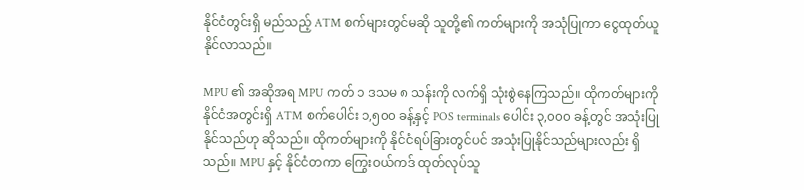နိုင်ငံတွင်းရှိ မည်သည့် ATM စက်များတွင်မဆို သူတို့၏ ကတ်များကို အသုံပြုကာ ငွေထုတ်ယူနိုင်လာသည်။

MPU ၏ အဆိုအရ MPU ကတ် ၁ ဒသမ ၈ သန်းကို လက်ရှိ သုံးစွဲနေကြသည်။ ထိုကတ်များကို နိုင်ငံအတွင်းရှိ ATM စက်ပေါင်း ၁,၅၀၀ ခန့်နှင့် POS terminals ပေါင်း ၃,၀၀၀ ခန့်တွင် အသုံးပြုနိုင်သည်ဟု ဆိုသည်။ ထိုကတ်များကို နိုင်ငံရပ်ခြားတွင်ပင် အသုံးပြုနိုင်သည်များလည်း ရှိသည်။ MPU နှင့် နိုင်ငံတကာ ကြွေးဝယ်ကဒ် ထုတ်လုပ်သူ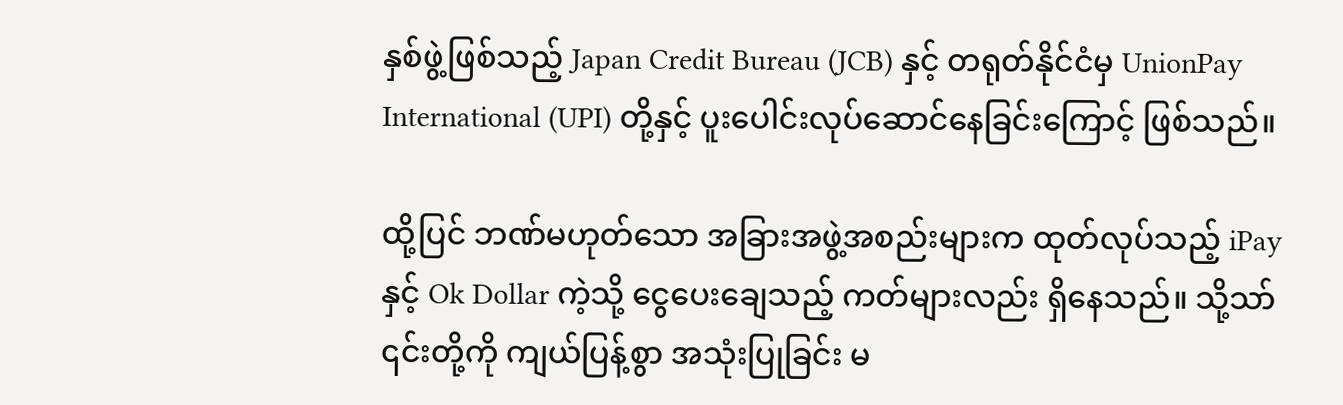နှစ်ဖွဲ့ဖြစ်သည့် Japan Credit Bureau (JCB) နှင့် တရုတ်နိုင်ငံမှ UnionPay International (UPI) တို့နှင့် ပူးပေါင်းလုပ်ဆောင်နေခြင်းကြောင့် ဖြစ်သည်။

ထို့ပြင် ဘဏ်မဟုတ်သော အခြားအဖွဲ့အစည်းများက ထုတ်လုပ်သည့် iPay နှင့် Ok Dollar ကဲ့သို့ ငွေပေးချေသည့် ကတ်များလည်း ရှိနေသည်။ သို့သာ် ၎င်းတို့ကို ကျယ်ပြန့်စွာ အသုံးပြုခြင်း မ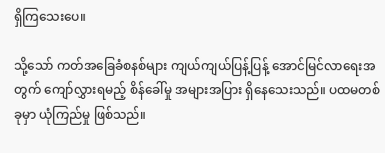ရှိကြသေးပေ။

သို့သော် ကတ်အခြေခံစနစ်များ ကျယ်ကျယ်ပြန့်ပြန့် အောင်မြင်လာရေးအတွက် ကျော်လွှားရမည့် စိန်ခေါ်မှု အများအပြား ရှိနေသေးသည်။ ပထမတစ်ခုမှာ ယုံကြည်မှု ဖြစ်သည်။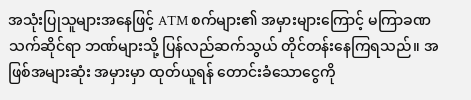အသုံးပြုသူများအနေဖြင့် ATM စက်များ၏ အမှားများကြောင့် မကြာခဏ သက်ဆိုင်ရာ ဘဏ်များသို့ ပြန်လည်ဆက်သွယ် တိုင်တန်းနေကြရသည်။ အဖြစ်အများဆုံး အမှားမှာ ထုတ်ယူရန် တောင်းခံသောငွေကို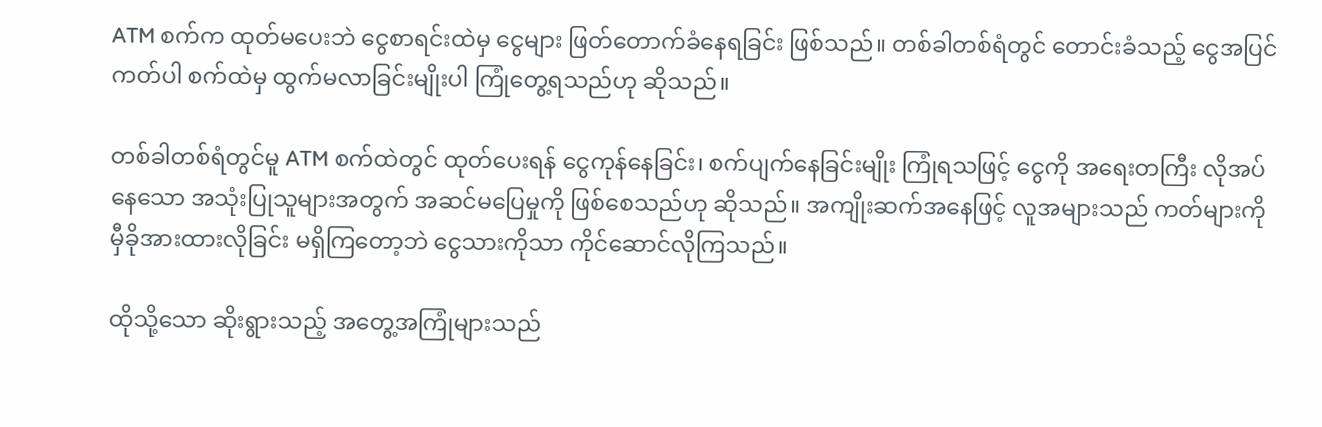ATM စက်က ထုတ်မပေးဘဲ ငွေစာရင်းထဲမှ ငွေများ ဖြတ်တောက်ခံနေရခြင်း ဖြစ်သည်။ တစ်ခါတစ်ရံတွင် တောင်းခံသည့် ငွေအပြင် ကတ်ပါ စက်ထဲမှ ထွက်မလာခြင်းမျိုးပါ ကြုံတွေ့ရသည်ဟု ဆိုသည်။

တစ်ခါတစ်ရံတွင်မူ ATM စက်ထဲတွင် ထုတ်ပေးရန် ငွေကုန်နေခြင်း၊ စက်ပျက်နေခြင်းမျိုး ကြုံရသဖြင့် ငွေကို အရေးတကြီး လိုအပ်နေသော အသုံးပြုသူများအတွက် အဆင်မပြေမှုကို ဖြစ်စေသည်ဟု ဆိုသည်။ အကျိုးဆက်အနေဖြင့် လူအများသည် ကတ်များကို မှီခိုအားထားလိုခြင်း မရှိကြတော့ဘဲ ငွေသားကိုသာ ကိုင်ဆောင်လိုကြသည်။

ထိုသို့သော ဆိုးရွားသည့် အတွေ့အကြုံများသည်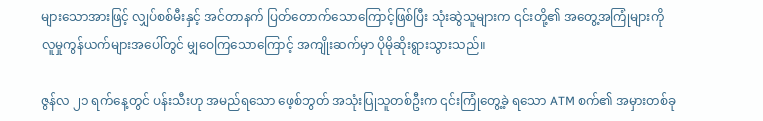များသောအားဖြင့် လျှပ်စစ်မီးနှင့် အင်တာနက် ပြတ်တောက်သောကြောင့်ဖြစ်ပြီး သုံးဆွဲသူများက ၎င်းတို့၏ အတွေ့အကြုံများကို လူမှုကွန်ယက်များအပေါ်တွင် မျှဝေကြသောကြောင့် အကျိုးဆက်မှာ ပိုမိုဆိုးရွားသွားသည်။

ဇွန်လ ၂၁ ရက်နေ့တွင် ပန်းသီးဟု အမည်ရသော ဖေ့စ်ဘွတ် အသုံးပြုသူတစ်ဦးက ၎င်းကြုံတွေ့ခဲ့ ရသော ATM စက်၏ အမှားတစ်ခု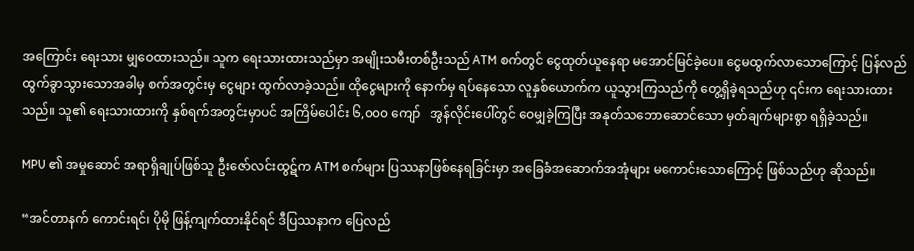အကြောင်း ရေးသား မျှဝေထားသည်။ သူက ရေးသားထားသည်မှာ အမျိုးသမီးတစ်ဦးသည် ATM စက်တွင် ငွေထုတ်ယူနေရာ မအောင်မြင်ခဲ့ပေ။ ငွေမထွက်လာသောကြောင့် ပြန်လည်ထွက်ခွာသွားသောအခါမှ စက်အတွင်းမှ ငွေများ ထွက်လာခဲ့သည်။ ထိုငွေများကို နောက်မှ ရပ်နေသော လူနှစ်ယောက်က ယူသွားကြသည်ကို တွေ့ရှိခဲ့ရသည်ဟု ၎င်းက ရေးသားထားသည်။ သူ၏ ရေးသားထားကို နှစ်ရက်အတွင်းမှာပင် အကြိမ်ပေါင်း ၆,၀၀၀ ကျော်   အွန်လိုင်းပေါ်တွင် ဝေမျှခဲ့ကြပြီး အနုတ်သဘောဆောင်သော မှတ်ချက်များစွာ ရရှိခဲ့သည်။

MPU ၏ အမှုဆောင် အရာရှိချုပ်ဖြစ်သူ ဦးဇော်လင်းထွဋ်က ATM စက်များ ပြဿနာဖြစ်နေရခြင်းမှာ အခြေခံအဆောက်အအုံများ မကောင်းသောကြောင့် ဖြစ်သည်ဟု ဆိုသည်။

“အင်တာနက် ကောင်းရင်၊ ပိုမို ဖြန့်ကျက်ထားနိုင်ရင် ဒီပြဿနာက ပြေလည်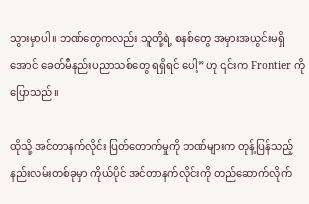သွားမှာပါ။ ဘဏ်တွေကလည်း သူတို့ရဲ့ စနစ်တွေ အမှားအယွင်းမရှိအောင် ခေတ်မီနည်းပညာသစ်တွေ ရရှိရင် ပေါ့” ဟု ၎င်းက Frontier ကို ပြောသည်။

ထိုသို့ အင်တာနက်လိုင်း ပြတ်တောက်မှုကို ဘဏ်များက တုန့်ပြန်သည့် နည်းလမ်းတစ်ခုမှာ ကိုယ်ပိုင် အင်တာနက်လိုင်းကို တည်ဆောက်လိုက်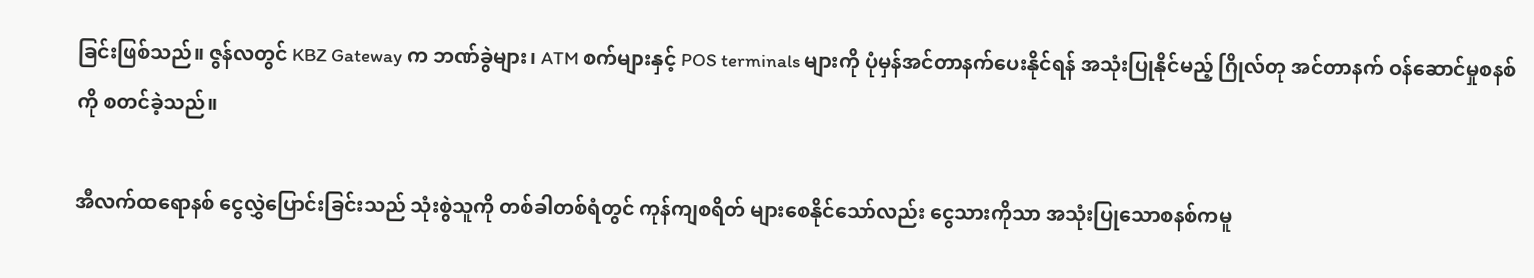ခြင်းဖြစ်သည်။ ဇွန်လတွင် KBZ Gateway က ဘဏ်ခွဲများ၊ ATM စက်များနှင့် POS terminals များကို ပုံမှန်အင်တာနက်ပေးနိုင်ရန် အသုံးပြုနိုင်မည့် ဂြိုလ်တု အင်တာနက် ဝန်ဆောင်မှုစနစ်ကို စတင်ခဲ့သည်။

အီလက်ထရောနစ် ငွေလွှဲပြောင်းခြင်းသည် သုံးစွဲသူကို တစ်ခါတစ်ရံတွင် ကုန်ကျစရိတ် များစေနိုင်သော်လည်း ငွေသားကိုသာ အသုံးပြုသောစနစ်ကမူ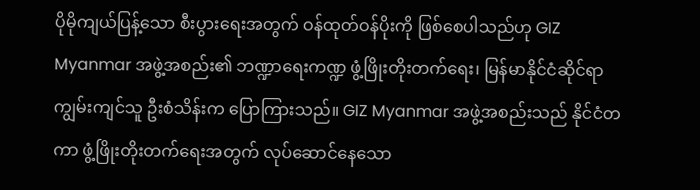ပိုမိုကျယ်ပြန့်သော စီးပွားရေးအတွက် ဝန်ထုတ်ဝန်ပိုးကို ဖြစ်စေပါသည်ဟု GIZ Myanmar အဖွဲ့အစည်း၏ ဘဏ္ဍာရေးကဏ္ဍ ဖွံ့ဖြိုးတိုးတက်ရေး၊ မြန်မာနိုင်ငံဆိုင်ရာ ကျွမ်းကျင်သူ ဦးစံသိန်းက ပြောကြားသည်။ GIZ Myanmar အဖွဲ့အစည်းသည် နိုင်ငံတကာ ဖွံ့ဖြိုးတိုးတက်ရေးအတွက် လုပ်ဆောင်နေသော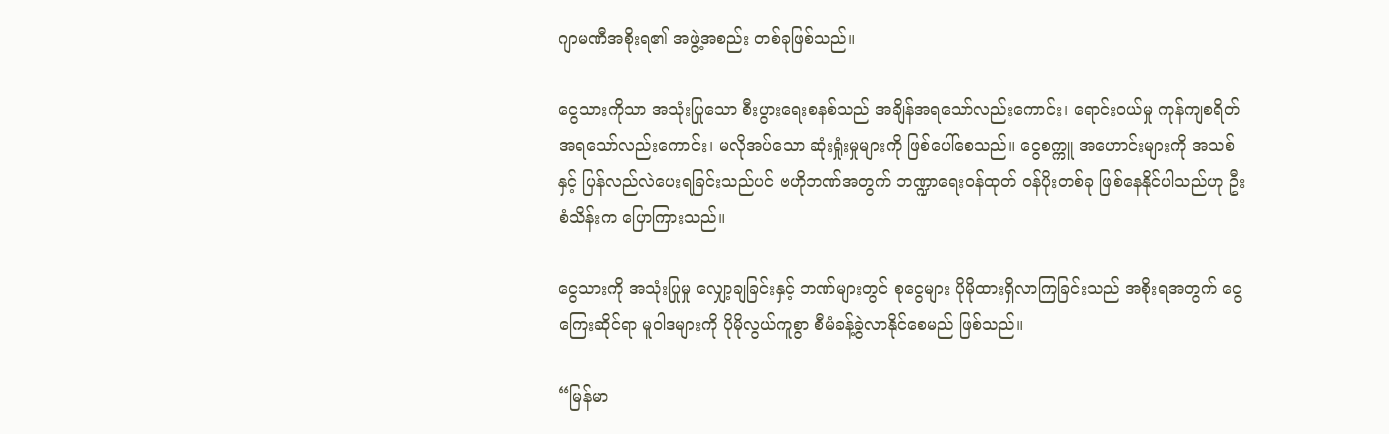ဂျာမဏီအစိုးရ၏ အဖွဲ့အစည်း တစ်ခုဖြစ်သည်။

ငွေသားကိုသာ အသုံးပြုသော စီးပွားရေးစနစ်သည် အချိန်အရသော်လည်းကောင်း၊ ရောင်းဝယ်မှု ကုန်ကျစရိတ်အရသော်လည်းကောင်း၊ မလိုအပ်သော ဆုံးရှုံးမှုများကို ဖြစ်ပေါ်စေသည်။ ငွေစက္ကူ အဟောင်းများကို အသစ်နှင့် ပြန်လည်လဲပေးရခြင်းသည်ပင် ဗဟိုဘဏ်အတွက် ဘဏ္ဍာရေးဝန်ထုတ် ဝန်ပိုးတစ်ခု ဖြစ်နေနိုင်ပါသည်ဟု ဦးစံသိန်းက ပြောကြားသည်။

ငွေသားကို အသုံးပြုမှု လျှော့ချခြင်းနှင့် ဘဏ်များတွင် စုငွေများ ပိုမိုထားရှိလာကြခြင်းသည် အစိုးရအတွက် ငွေကြေးဆိုင်ရာ မူဝါဒများကို ပိုမိုလွယ်ကူစွာ စီမံခန့်ခွဲလာနိုင်စေမည် ဖြစ်သည်။

“မြန်မာ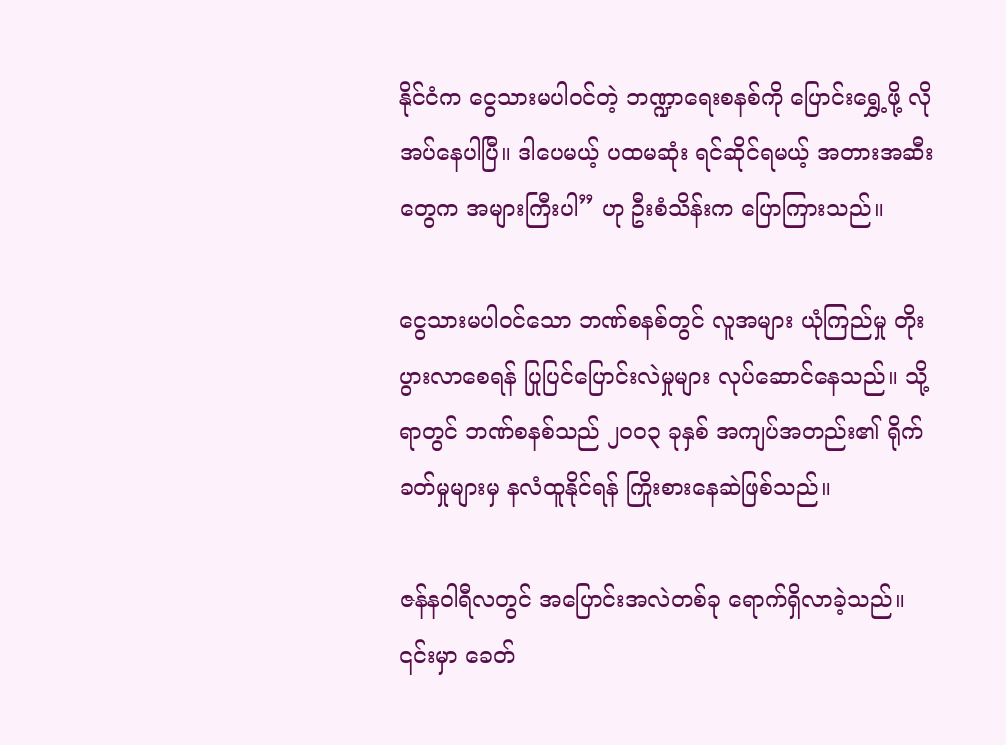နိုင်ငံက ငွေသားမပါဝင်တဲ့ ဘဏ္ဍာရေးစနစ်ကို ပြောင်းရွှေ့ဖို့ လိုအပ်နေပါပြီ။ ဒါပေမယ့် ပထမဆုံး ရင်ဆိုင်ရမယ့် အတားအဆီးတွေက အများကြီးပါ” ဟု ဦးစံသိန်းက ပြောကြားသည်။

ငွေသားမပါဝင်သော ဘဏ်စနစ်တွင် လူအများ ယုံကြည်မှု တိုးပွားလာစေရန် ပြုပြင်ပြောင်းလဲမှုများ လုပ်ဆောင်နေသည်။ သို့ရာတွင် ဘဏ်စနစ်သည် ၂၀၀၃ ခုနှစ် အကျပ်အတည်း၏ ရိုက်ခတ်မှုများမှ နလံထူနိုင်ရန် ကြိုးစားနေဆဲဖြစ်သည်။

ဇန်နဝါရီလတွင် အပြောင်းအလဲတစ်ခု ရောက်ရှိလာခဲ့သည်။ ၎င်းမှာ ခေတ်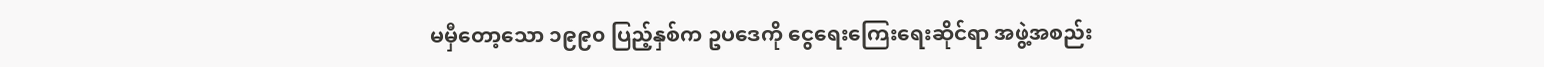မမှီတော့သော ၁၉၉၀ ပြည့်နှစ်က ဥပဒေကို ငွေရေးကြေးရေးဆိုင်ရာ အဖွဲ့အစည်း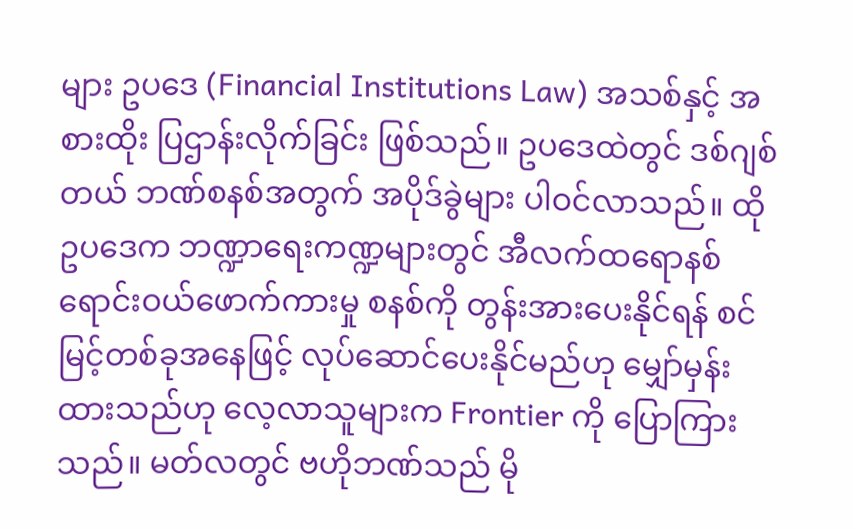များ ဥပဒေ (Financial Institutions Law) အသစ်နှင့် အစားထိုး ပြဌာန်းလိုက်ခြင်း ဖြစ်သည်။ ဥပဒေထဲတွင် ဒစ်ဂျစ်တယ် ဘဏ်စနစ်အတွက် အပိုဒ်ခွဲများ ပါဝင်လာသည်။ ထိုဥပဒေက ဘဏ္ဍာရေးကဏ္ဍများတွင် အီလက်ထရောနစ် ရောင်းဝယ်ဖောက်ကားမှု စနစ်ကို တွန်းအားပေးနိုင်ရန် စင်မြင့်တစ်ခုအနေဖြင့် လုပ်ဆောင်ပေးနိုင်မည်ဟု မျှော်မှန်းထားသည်ဟု လေ့လာသူများက Frontier ကို ပြောကြားသည်။ မတ်လတွင် ဗဟိုဘဏ်သည် မို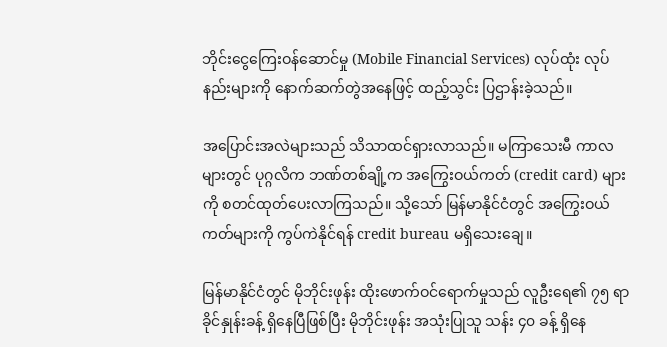ဘိုင်းငွေကြေးဝန်ဆောင်မှု (Mobile Financial Services) လုပ်ထုံး လုပ်နည်းများကို နောက်ဆက်တွဲအနေဖြင့် ထည့်သွင်း ပြဌာန်းခဲ့သည်။

အပြောင်းအလဲများသည် သိသာထင်ရှားလာသည်။ မကြာသေးမီ ကာလများတွင် ပုဂ္ဂလိက ဘဏ်တစ်ချို့က အကြွေးဝယ်ကတ် (credit card) များကို စတင်ထုတ်ပေးလာကြသည်။ သို့သော် မြန်မာနိုင်ငံတွင် အကြွေးဝယ်ကတ်များကို ကွပ်ကဲနိုင်ရန် credit bureau မရှိသေးချေ။

မြန်မာနိုင်ငံတွင် မိုဘိုင်းဖုန်း ထိုးဖောက်ဝင်ရောက်မှုသည် လူဦးရေ၏ ၇၅ ရာခိုင်နှုန်းခန့် ရှိနေပြီဖြစ်ပြီး မိုဘိုင်းဖုန်း အသုံးပြုသူ သန်း ၄၀ ခန့် ရှိနေ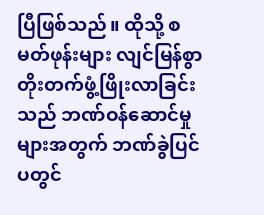ပြီဖြစ်သည်။ ထိုသို့ စမတ်ဖုန်းများ လျင်မြန်စွာ တိုးတက်ဖွံ့ဖြိုးလာခြင်းသည် ဘဏ်ဝန်ဆောင်မှုများအတွက် ဘဏ်ခွဲပြင်ပတွင်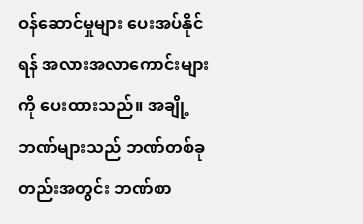ဝန်ဆောင်မှုများ ပေးအပ်နိုင်ရန် အလားအလာကောင်းများကို ပေးထားသည်။ အချို့ဘဏ်များသည် ဘဏ်တစ်ခုတည်းအတွင်း ဘဏ်စာ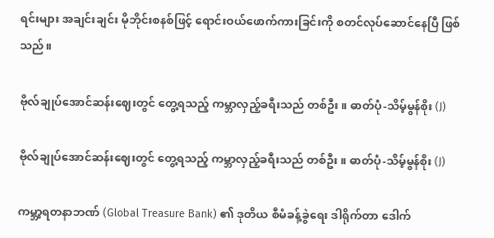ရင်းများ အချင်းချင်း မိုဘိုင်းစနစ်ဖြင့် ရောင်းဝယ်ဖောက်ကားခြင်းကို စတင်လုပ်ဆောင်နေပြီ ဖြစ်သည်။

ဗိုလ်ချုပ်အောင်ဆန်းဈေးတွင် တွေ့ရသည့် ကမ္ဘာလှည့်ခရီးသည် တစ်ဦး။ ဓာတ်ပုံ-သိမ့်မွန်စိုး (J)

ဗိုလ်ချုပ်အောင်ဆန်းဈေးတွင် တွေ့ရသည့် ကမ္ဘာလှည့်ခရီးသည် တစ်ဦး။ ဓာတ်ပုံ-သိမ့်မွန်စိုး (J)

ကမ္ဘာ့ရတနာဘဏ် (Global Treasure Bank) ၏ ဒုတိယ စီမံခန့်ခွဲရေး ဒါရိုက်တာ ဒေါက်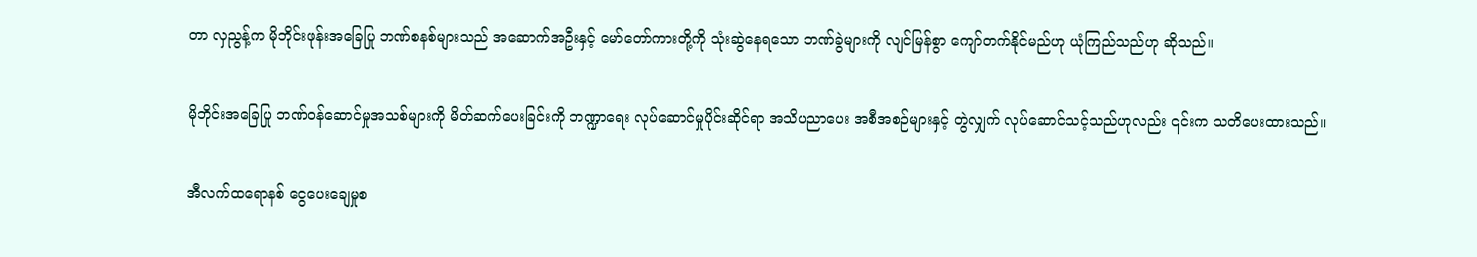တာ လှညွန့်က မိုဘိုင်းဖုန်းအခြေပြု ဘဏ်စနစ်များသည် အဆောက်အဦးနှင့် မော်တော်ကားတို့ကို သုံးဆွဲနေရသော ဘဏ်ခွဲများကို လျင်မြန်စွာ ကျော်တက်နိုင်မည်ဟု ယုံကြည်သည်ဟု ဆိုသည်။

မိုဘိုင်းအခြေပြု ဘဏ်ဝန်ဆောင်မှုအသစ်များကို မိတ်ဆက်ပေးခြင်းကို ဘဏ္ဍာရေး လုပ်ဆောင်မှုပိုင်းဆိုင်ရာ အသိပညာပေး အစီအစဉ်များနှင့် တွဲလျှက် လုပ်ဆောင်သင့်သည်ဟုလည်း ၎င်းက သတိပေးထားသည်။

အီလက်ထရောနစ် ငွေပေးချေမှုစ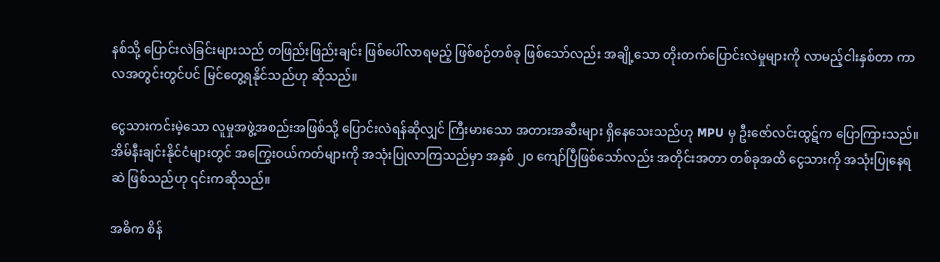နစ်သို့ ပြောင်းလဲခြင်းများသည် တဖြည်းဖြည်းချင်း ဖြစ်ပေါ်လာရမည့် ဖြစ်စဉ်တစ်ခု ဖြစ်သော်လည်း အချို့သော တိုးတက်ပြောင်းလဲမှုများကို လာမည့်ငါးနှစ်တာ ကာလအတွင်းတွင်ပင် မြင်တွေ့ရနိုင်သည်ဟု ဆိုသည်။

ငွေသားကင်းမဲ့သော လူမှုအဖွဲ့အစည်းအဖြစ်သို့ ပြောင်းလဲရန်ဆိုလျှင် ကြီးမားသော အတားအဆီးများ ရှိနေသေးသည်ဟု MPU မှ ဦးဇော်လင်းထွဋ်က ပြောကြားသည်။ အိမ်နီးချင်းနိုင်ငံများတွင် အကြွေးဝယ်ကတ်များကို အသုံးပြုလာကြသည်မှာ အနှစ် ၂၀ ကျော်ပြီဖြစ်သော်လည်း အတိုင်းအတာ တစ်ခုအထိ ငွေသားကို အသုံးပြုနေရဆဲ ဖြစ်သည်ဟု ၎င်းကဆိုသည်။

အဓိက စိန်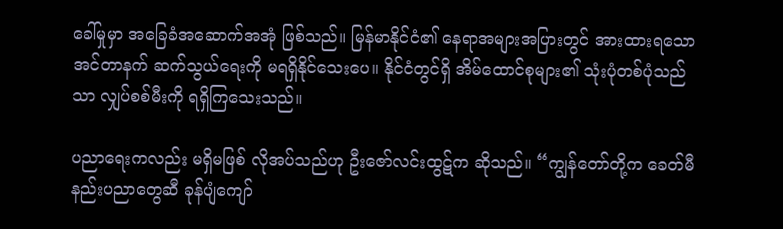ခေါ်မှုမှာ အခြေခံအဆောက်အအုံ ဖြစ်သည်။ မြန်မာနိုင်ငံ၏ နေရာအများအပြားတွင် အားထားရသော အင်တာနက် ဆက်သွယ်ရေးကို မရရှိနိုင်သေးပေ။ နိုင်ငံတွင်ရှိ အိမ်ထောင်စုများ၏ သုံးပုံတစ်ပုံသည်သာ လျှပ်စစ်မီးကို ရရှိကြသေးသည်။

ပညာရေးကလည်း မရှိမဖြစ် လိုအပ်သည်ဟု ဦးဇော်လင်းထွဋ်က ဆိုသည်။ “ကျွန်တော်တို့က ခေတ်မီ နည်းပညာတွေဆီ ခုန်ပျံကျော်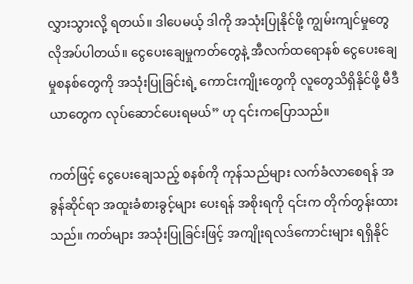လွှားသွားလို့ ရတယ်။ ဒါပေမယ့် ဒါကို အသုံးပြုနိုင်ဖို့ ကျွမ်းကျင်မှုတွေ လိုအပ်ပါတယ်။ ငွေပေးချေမှုကတ်တွေနဲ့ အီလက်ထရောနစ် ငွေပေးချေမှုစနစ်တွေကို အသုံးပြုခြင်းရဲ့ ကောင်းကျိုးတွေကို လူတွေသိရှိနိုင်ဖို့ မီဒီယာတွေက လုပ်ဆောင်ပေးရမယ်” ဟု ၎င်းကပြောသည်။

ကတ်ဖြင့် ငွေပေးချေသည့် စနစ်ကို ကုန်သည်များ လက်ခံလာစေရန် အခွန်ဆိုင်ရာ အထူးခံစားခွင့်များ ပေးရန် အစိုးရကို ၎င်းက တိုက်တွန်းထားသည်။ ကတ်များ အသုံးပြုခြင်းဖြင့် အကျိုးရလဒ်ကောင်းများ ရရှိနိုင်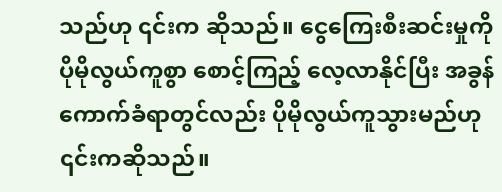သည်ဟု ၎င်းက ဆိုသည်။ ငွေကြေးစီးဆင်းမှုကို ပိုမိုလွယ်ကူစွာ စောင့်ကြည့် လေ့လာနိုင်ပြီး အခွန်ကောက်ခံရာတွင်လည်း ပိုမိုလွယ်ကူသွားမည်ဟု ၎င်းကဆိုသည်။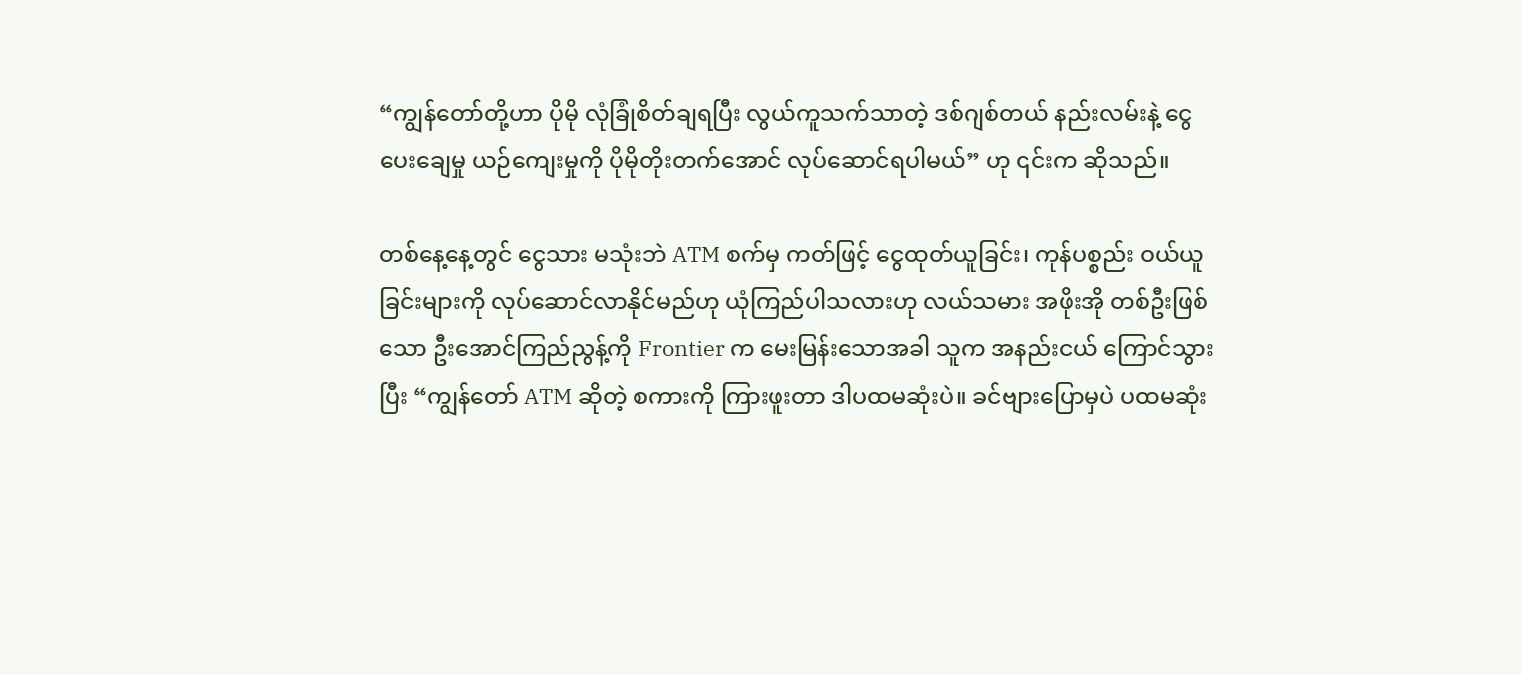“ကျွန်တော်တို့ဟာ ပိုမို လုံခြုံစိတ်ချရပြီး လွယ်ကူသက်သာတဲ့ ဒစ်ဂျစ်တယ် နည်းလမ်းနဲ့ ငွေပေးချေမှု ယဉ်ကျေးမှုကို ပိုမိုတိုးတက်အောင် လုပ်ဆောင်ရပါမယ်” ဟု ၎င်းက ဆိုသည်။

တစ်နေ့နေ့တွင် ငွေသား မသုံးဘဲ ATM စက်မှ ကတ်ဖြင့် ငွေထုတ်ယူခြင်း၊ ကုန်ပစ္စည်း ဝယ်ယူခြင်းများကို လုပ်ဆောင်လာနိုင်မည်ဟု ယုံကြည်ပါသလားဟု လယ်သမား အဖိုးအို တစ်ဦးဖြစ်သော ဦးအောင်ကြည်ညွန့်ကို Frontier က မေးမြန်းသောအခါ သူက အနည်းငယ် ကြောင်သွားပြီး “ကျွန်တော် ATM ဆိုတဲ့ စကားကို ကြားဖူးတာ ဒါပထမဆုံးပဲ။ ခင်ဗျားပြောမှပဲ ပထမဆုံး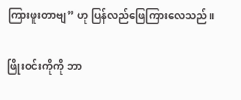ကြားဖူးတာဗျ” ဟု ပြန်လည်ဖြေကြားလေသည်။

ဖြိုးဝင်းကိုကို ဘာ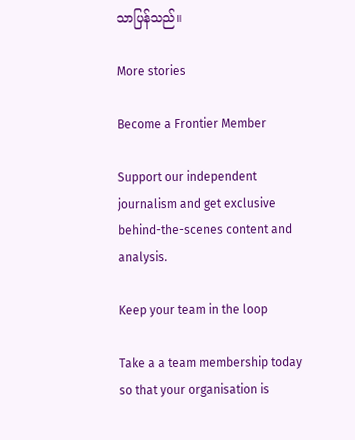သာပြန်သည်။

More stories

Become a Frontier Member

Support our independent journalism and get exclusive behind-the-scenes content and analysis.

Keep your team in the loop

Take a a team membership today so that your organisation is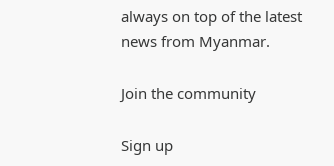always on top of the latest news from Myanmar.

Join the community

Sign up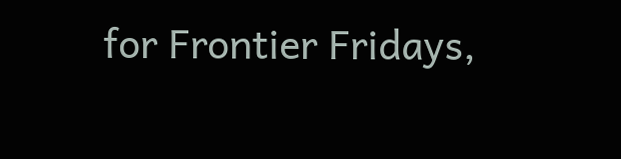for Frontier Fridays,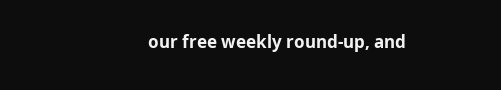our free weekly round-up, and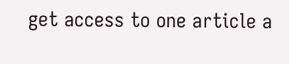get access to one article a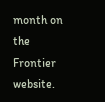month on the Frontier website.